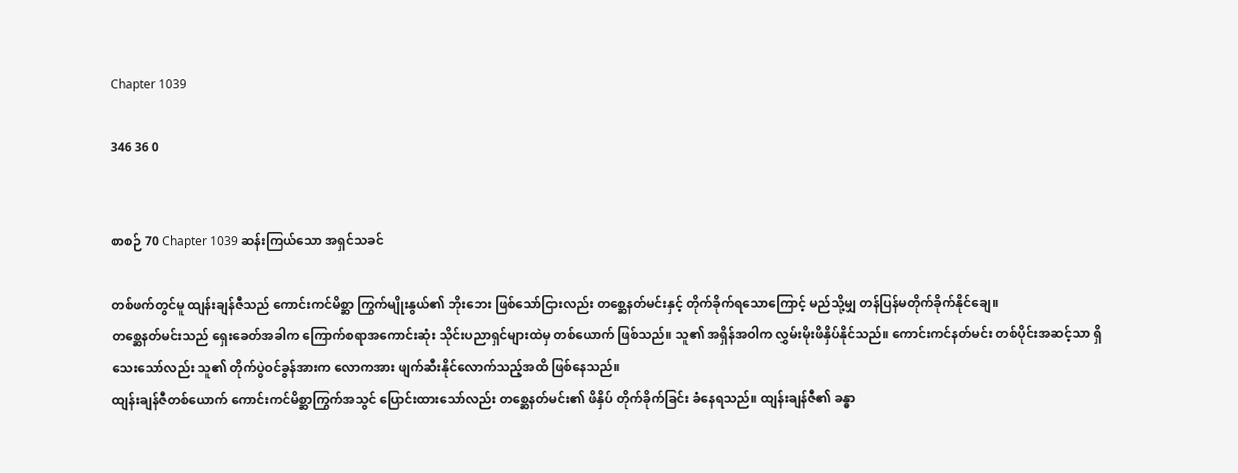Chapter 1039

346 36 0


စာစဉ် 70 Chapter 1039 ဆန်းကြယ်သော အရှင်သခင်

တစ်ဖက်တွင်မူ ထျန်းချန်ဇီသည် ကောင်းကင်မိစ္ဆာ ကြွက်မျိုးနွယ်၏ ဘိုးဘေး ဖြစ်သော်ငြားလည်း တစ္ဆေနတ်မင်းနှင့် တိုက်ခိုက်ရသောကြောင့် မည်သို့မျှ တန်ပြန်မတိုက်ခိုက်နိုင်ချေ။
တစ္ဆေနတ်မင်းသည် ရှေးခေတ်အခါက ကြောက်စရာအကောင်းဆုံး သိုင်းပညာရှင်များထဲမှ တစ်ယောက် ဖြစ်သည်။ သူ၏ အရှိန်အဝါက လွှမ်းမိုးဖိနှိပ်နိုင်သည်။ ကောင်းကင်နတ်မင်း တစ်ပိုင်းအဆင့်သာ ရှိသေးသော်လည်း သူ၏ တိုက်ပွဲဝင်ခွန်အားက လောကအား ဖျက်ဆီးနိုင်လောက်သည့်အထိ ဖြစ်နေသည်။
ထျန်းချန်ဇီတစ်ယောက် ကောင်းကင်မိစ္ဆာကြွက်အသွင် ပြောင်းထားသော်လည်း တစ္ဆေနတ်မင်း၏ ဖိနှိပ် တိုက်ခိုက်ခြင်း ခံနေရသည်။ ထျန်းချန်ဇီ၏ ခန္ဓာ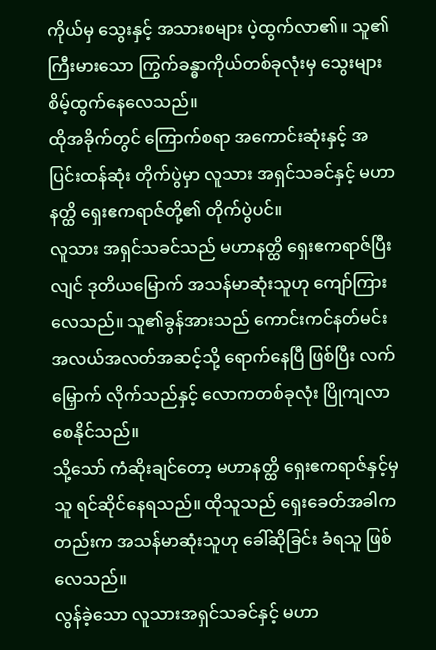ကိုယ်မှ သွေးနှင့် အသားစများ ပဲ့ထွက်လာ၏။ သူ၏ ကြီးမားသော ကြွက်ခန္ဓာကိုယ်တစ်ခုလုံးမှ သွေးများ စိမ့်ထွက်နေလေသည်။
ထိုအခိုက်တွင် ကြောက်စရာ အကောင်းဆုံးနှင့် အပြင်းထန်ဆုံး တိုက်ပွဲမှာ လူသား အရှင်သခင်နှင့် မဟာနတ္ထိ ရှေးဧကရာဇ်တို့၏ တိုက်ပွဲပင်။
လူသား အရှင်သခင်သည် မဟာနတ္ထိ ရှေးဧကရာဇ်ပြီးလျင် ဒုတိယမြောက် အသန်မာဆုံးသူဟု ကျော်ကြား လေသည်။ သူ၏ခွန်အားသည် ကောင်းကင်နတ်မင်း အလယ်အလတ်အဆင့်သို့ ရောက်နေပြီ ဖြစ်ပြီး လက်မြှောက် လိုက်သည်နှင့် လောကတစ်ခုလုံး ပြိုကျလာစေနိုင်သည်။
သို့သော် ကံဆိုးချင်တော့ မဟာနတ္ထိ ရှေးဧကရာဇ်နှင့်မှ သူ ရင်ဆိုင်နေရသည်။ ထိုသူသည် ရှေးခေတ်အခါကတည်းက အသန်မာဆုံးသူဟု ခေါ်ဆိုခြင်း ခံရသူ ဖြစ်လေသည်။
လွန်ခဲ့သော လူသားအရှင်သခင်နှင့် မဟာ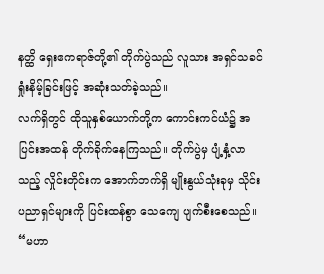နတ္ထိ ရှေးဧကရာဇ်တို့၏ တိုက်ပွဲသည် လူသား အရှင်သခင် ရှုံးနိမ့်ခြင်းဖြင့် အဆုံးသတ်ခဲ့သည်။
လက်ရှိတွင် ထိုသူနှစ်ယောက်တို့က ကောင်းကင်ယံ၌ အပြင်းအထန် တိုက်ခိုက်နေကြသည်။ တိုက်ပွဲမှ ပျံ့နှံ့လာသည့် လှိုင်းတိုင်းက အောက်ဘက်ရှိ မျိုးနွယ်သုံးခုမှ သိုင်းပညာရှင်များကို ပြင်းထန်စွာ သေကျေ ပျက်စီးစေသည်။
“မဟာ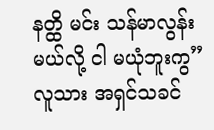နတ္ထိ မင်း သန်မာလွန်းမယ်လို့ ငါ မယုံဘူးကွ”
လူသား အရှင်သခင်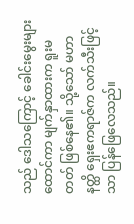သည် ဒေါသကြောင့် ခေါင်းမွေးများ ထောင်ကာ မျက်နှာထားက ရူးမတတ် ဖြစ်နေ၏။ သို့သော် မဟာနတ္ထိ ရှေးဧကရာဇ်က လက်သီးဖြင့်သာ ပြန်ဖြေလေသည်။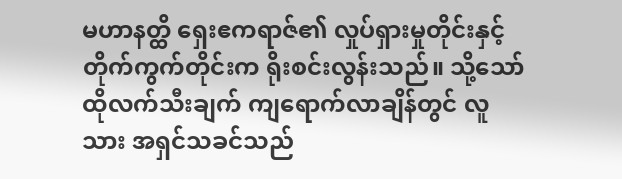မဟာနတ္ထိ ရှေးဧကရာဇ်၏ လှုပ်ရှားမှုတိုင်းနှင့် တိုက်ကွက်တိုင်းက ရိုးစင်းလွန်းသည်။ သို့သော် ထိုလက်သီးချက် ကျရောက်လာချိန်တွင် လူသား အရှင်သခင်သည်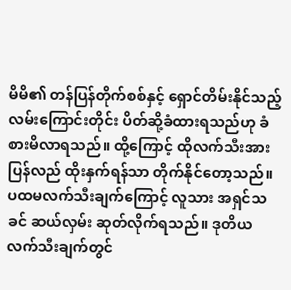မိမိ၏ တန်ပြန်တိုက်စစ်နှင့် ရှောင်တိမ်းနိုင်သည့် လမ်းကြောင်းတိုင်း ပိတ်ဆို့ခံထားရသည်ဟု ခံစားမိလာရသည်။ ထို့ကြောင့် ထိုလက်သီးအား ပြန်လည် ထိုးနှက်ရန်သာ တိုက်နိုင်တော့သည်။
ပထမလက်သီးချက်ကြောင့် လူသား အရှင်သခင် ဆယ်လှမ်း ဆုတ်လိုက်ရသည်။ ဒုတိယ လက်သီးချက်တွင်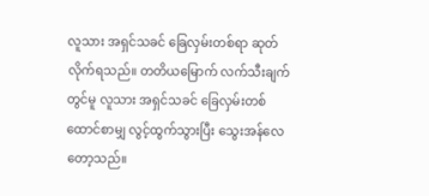လူသား အရှင်သခင် ခြေလှမ်းတစ်ရာ ဆုတ်လိုက်ရသည်။ တတိယမြောက် လက်သီးချက်တွင်မူ လူသား အရှင်သခင် ခြေလှမ်းတစ်ထောင်စာမျှ လွင့်ထွက်သွားပြီး သွေးအန်လေတော့သည်။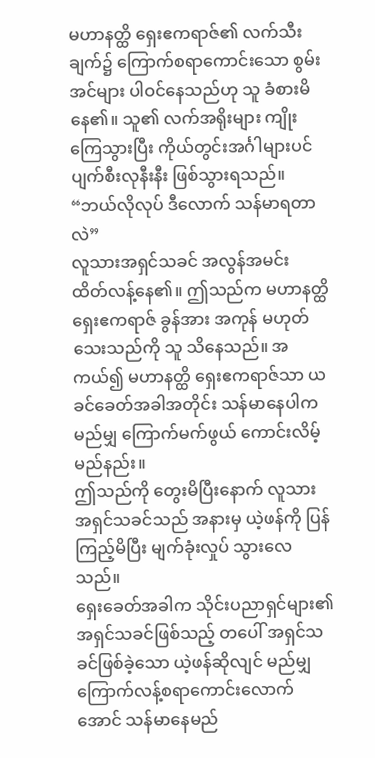မဟာနတ္ထိ ရှေးဧကရာဇ်၏ လက်သီးချက်၌ ကြောက်စရာကောင်းသော စွမ်းအင်များ ပါဝင်နေသည်ဟု သူ ခံစားမိနေ၏။ သူ၏ လက်အရိုးများ ကျိုးကြေသွားပြီး ကိုယ်တွင်းအင်္ဂါများပင် ပျက်စီးလုနီးနီး ဖြစ်သွားရသည်။
“ဘယ်လိုလုပ် ဒီလောက် သန်မာရတာလဲ”
လူသားအရှင်သခင် အလွန်အမင်း ထိတ်လန့်နေ၏။ ဤသည်က မဟာနတ္ထိ ရှေးဧကရာဇ် ခွန်အား အကုန် မဟုတ်သေးသည်ကို သူ သိနေသည်။ အကယ်၍ မဟာနတ္ထိ ရှေးဧကရာဇ်သာ ယခင်ခေတ်အခါအတိုင်း သန်မာနေပါက မည်မျှ ကြောက်မက်ဖွယ် ကောင်းလိမ့်မည်နည်း။
ဤသည်ကို တွေးမိပြီးနောက် လူသား အရှင်သခင်သည် အနားမှ ယဲ့ဖန်ကို ပြန်ကြည့်မိပြီး မျက်ခုံးလှုပ် သွားလေသည်။
ရှေးခေတ်အခါက သိုင်းပညာရှင်များ၏ အရှင်သခင်ဖြစ်သည့် တပေါ် အရှင်သခင်ဖြစ်ခဲ့သော ယဲ့ဖန်ဆိုလျင် မည်မျှ ကြောက်လန့်စရာကောင်းလောက်အောင် သန်မာနေမည်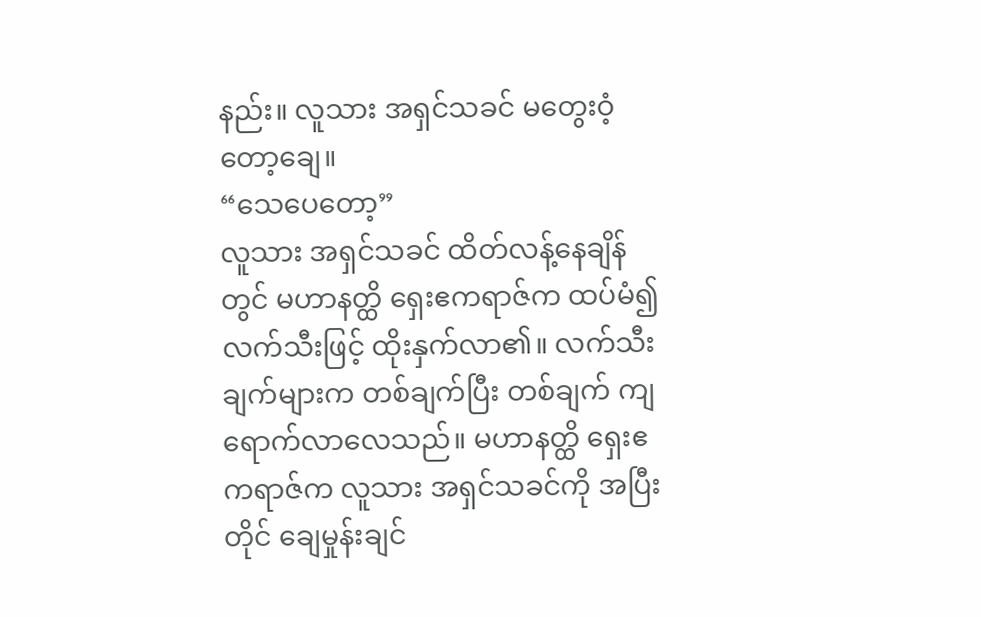နည်း။ လူသား အရှင်သခင် မတွေးဝံ့တော့ချေ။
“သေပေတော့”
လူသား အရှင်သခင် ထိတ်လန့်နေချိန်တွင် မဟာနတ္ထိ ရှေးဧကရာဇ်က ထပ်မံ၍ လက်သီးဖြင့် ထိုးနှက်လာ၏။ လက်သီးချက်များက တစ်ချက်ပြီး တစ်ချက် ကျရောက်လာလေသည်။ မဟာနတ္ထိ ရှေးဧကရာဇ်က လူသား အရှင်သခင်ကို အပြီးတိုင် ချေမှုန်းချင်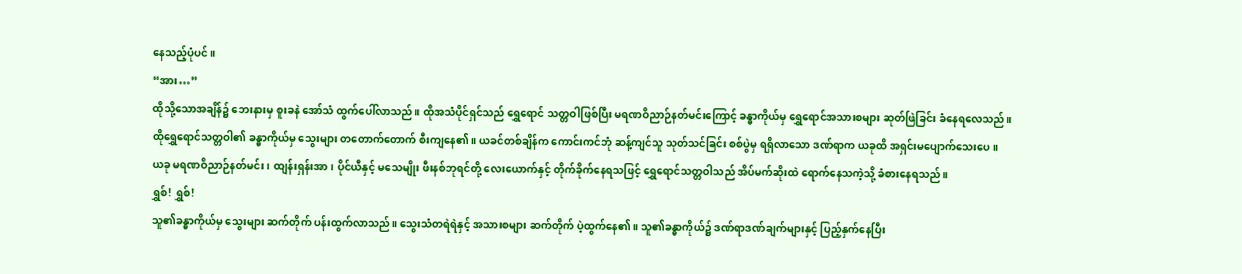နေသည့်ပုံပင်။
“အား…”
ထိုသို့သောအချိန်၌ ဘေးနားမှ စူးခနဲ အော်သံ ထွက်ပေါ်လာသည်။ ထိုအသံပိုင်ရှင်သည် ရွှေရောင် သတ္တဝါဖြစ်ပြီး မရဏဝိညာဉ်နတ်မင်းကြောင့် ခန္ဓာကိုယ်မှ ရွှေရောင်အသားစများ ဆုတ်ဖြဲခြင်း ခံနေရလေသည်။
ထိုရွှေရောင်သတ္တဝါ၏ ခန္ဓာကိုယ်မှ သွေးများ တတောက်တောက် စီးကျနေ၏။ ယခင်တစ်ချိန်က ကောင်းကင်ဘုံ ဆန့်ကျင်သူ သုတ်သင်ခြင်း စစ်ပွဲမှ ရရှိလာသော ဒဏ်ရာက ယခုထိ အရှင်းမပျောက်သေးပေ။
ယခု မရဏဝိညာဉ်နတ်မင်း၊ ထျန်းရှန်းအာ၊ ပိုင်ယီနှင့် မသေမျိုး ဖီးနစ်ဘုရင်တို့ လေးယောက်နှင့် တိုက်ခိုက်နေရသဖြင့် ရွှေရောင်သတ္တဝါသည် အိပ်မက်ဆိုးထဲ ရောက်နေသကဲ့သို့ ခံစားနေရသည်။
ရွှစ်! ရွှစ်!
သူ၏ခန္ဓာကိုယ်မှ သွေးများ ဆက်တိုက် ပန်းထွက်လာသည်။ သွေးသံတရဲရဲနှင့် အသားစများ ဆက်တိုက် ပဲ့ထွက်နေ၏။ သူ၏ခန္ဓာကိုယ်၌ ဒဏ်ရာဒဏ်ချက်များနှင့် ပြည့်နှက်နေပြီး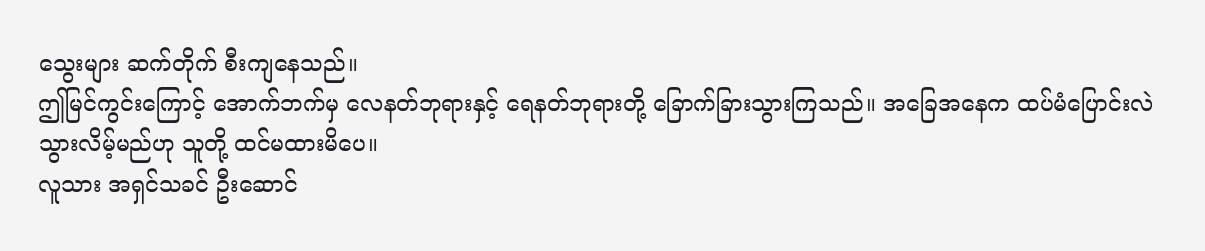သွေးများ ဆက်တိုက် စီးကျနေသည်။
ဤမြင်ကွင်းကြောင့် အောက်ဘက်မှ လေနတ်ဘုရားနှင့် ရေနတ်ဘုရားတို့ ခြောက်ခြားသွားကြသည်။ အခြေအနေက ထပ်မံပြောင်းလဲသွားလိမ့်မည်ဟု သူတို့ ထင်မထားမိပေ။
လူသား အရှင်သခင် ဦးဆောင်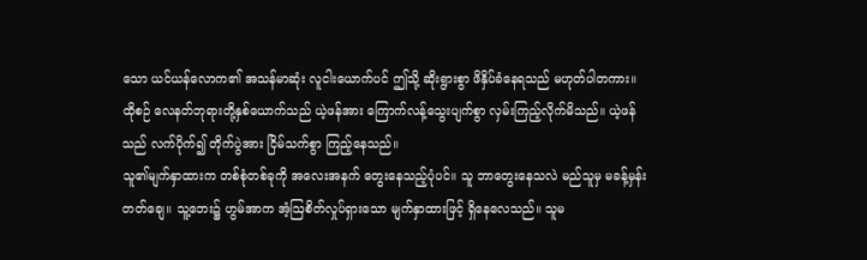သော ယင်ယန်လောက၏ အသန်မာဆုံး လူငါးယောက်ပင် ဤသို့ ဆိုးရွားစွာ ဖိနှိပ်ခံနေရသည် မဟုတ်ပါတကား။
ထိုစဉ် လေနတ်ဘုရားတို့နှစ်ယောက်သည် ယဲ့ဖန်အား ကြောက်လန့်သွေးပျက်စွာ လှမ်းကြည့်လိုက်မိသည်။ ယဲ့ဖန်သည် လက်ပိုက်၍ တိုက်ပွဲအား ငြိမ်သက်စွာ ကြည့်နေသည်။
သူ၏မျက်နှာထားက တစ်စုံတစ်ခုကို အလေးအနက် တွေးနေသည့်ပုံပင်။ သူ ဘာတွေးနေသလဲ မည်သူမှ မခန့်မှန်းတတ်ချေ။ သူ့ဘေး၌ ဟွမ်အာက အံ့ဩစိတ်လှုပ်ရှားသော မျက်နှာထားဖြင့် ရှိနေလေသည်။ သူမ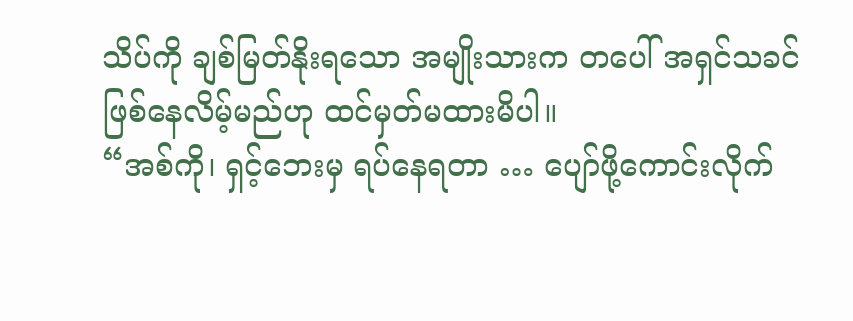သိပ်ကို ချစ်မြတ်နိုးရသော အမျိုးသားက တပေါ် အရှင်သခင် ဖြစ်နေလိမ့်မည်ဟု ထင်မှတ်မထားမိပါ။
“အစ်ကို၊ ရှင့်ဘေးမှ ရပ်နေရတာ … ပျော်ဖို့ကောင်းလိုက်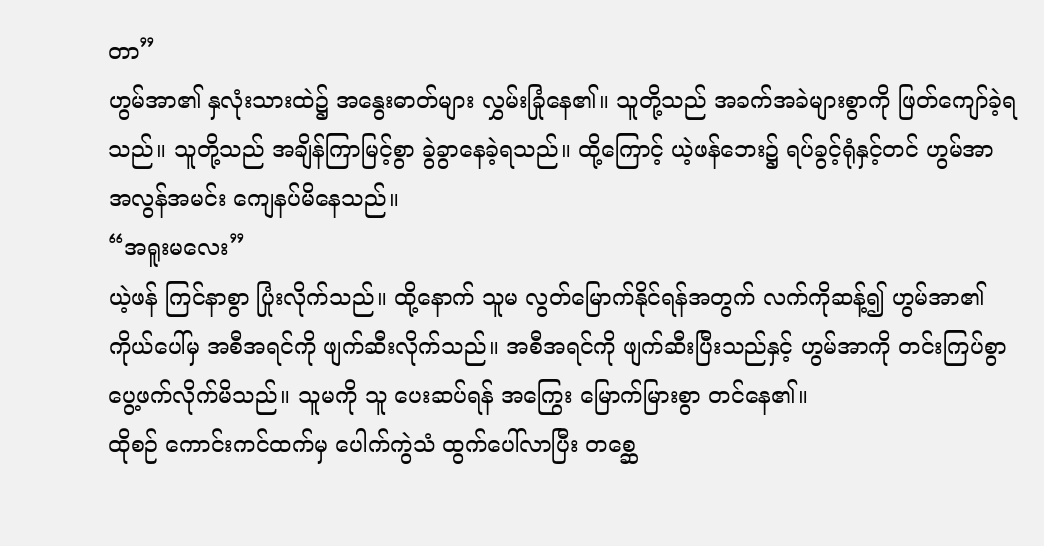တာ”
ဟွမ်အာ၏ နှလုံးသားထဲ၌ အနွေးဓာတ်များ လွှမ်းခြုံနေ၏။ သူတို့သည် အခက်အခဲများစွာကို ဖြတ်ကျော်ခဲ့ရသည်။ သူတို့သည် အချိန်ကြာမြင့်စွာ ခွဲခွာနေခဲ့ရသည်။ ထို့ကြောင့် ယဲ့ဖန်ဘေး၌ ရပ်ခွင့်ရုံနှင့်တင် ဟွမ်အာ အလွန်အမင်း ကျေနပ်မိနေသည်။
“အရူးမလေး”
ယဲ့ဖန် ကြင်နာစွာ ပြုံးလိုက်သည်။ ထို့နောက် သူမ လွတ်မြောက်နိုင်ရန်အတွက် လက်ကိုဆန့်၍ ဟွမ်အာ၏ ကိုယ်ပေါ်မှ အစီအရင်ကို ဖျက်ဆီးလိုက်သည်။ အစီအရင်ကို ဖျက်ဆီးပြီးသည်နှင့် ဟွမ်အာကို တင်းကြပ်စွာ ပွေ့ဖက်လိုက်မိသည်။ သူမကို သူ ပေးဆပ်ရန် အကြွေး မြောက်မြားစွာ တင်နေ၏။
ထိုစဉ် ကောင်းကင်ထက်မှ ပေါက်ကွဲသံ ထွက်ပေါ်လာပြီး တစ္ဆေ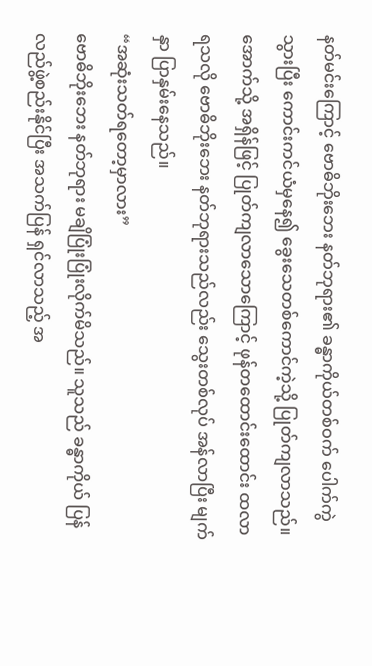နတ်မင်းကြောင့် ဗောဓိဘိုးဘေး နတ်ဘုရား၏ ခန္ဓာကိုယ်တစ်ဝက် ပေါက်ကွဲသွားပြီး ကောင်းကင်ယံမှနေ၍ ခွေးသေတစ်ကောင်ကဲ့သို့ ပြုတ်ကျလာသည်။
အောက်သို့ အရှိန်ဖြင့် ပြုတ်ကျလာသောကြောင့် ဖုန်တထောင်းထောင်း ထလာရသလို ဗောဓိဘိုးဘေး နတ်ဘုရားသည်လည်း သွေးတစ်လုပ် အန်လာပြီး မျက်နှာ ပြာနှမ်းနေသည်။
“အဆုံးသတ်ရတော့မှာလား”
ဗောဓိဘိုးဘေး နတ်ဘုရား မချိပြုံးပြုံးလိုက်မိသည်။ သူသည် ခန္ဓာကိုယ် ပြန်လည်ဖွဲ့စည်းနိုင်ပြီး အသက်ပြန် ရှင်လာသည့် အ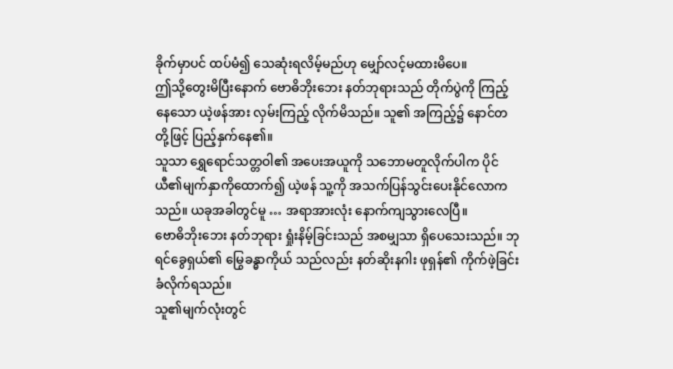ခိုက်မှာပင် ထပ်မံ၍ သေဆုံးရလိမ့်မည်ဟု မျှော်လင့်မထားမိပေ။
ဤသို့တွေးမိပြီးနောက် ဗောဓိဘိုးဘေး နတ်ဘုရားသည် တိုက်ပွဲကို ကြည့်နေသော ယဲ့ဖန်အား လှမ်းကြည့် လိုက်မိသည်။ သူ၏ အကြည့်၌ နောင်တတို့ဖြင့် ပြည့်နှက်နေ၏။
သူသာ ရွှေရောင်သတ္တဝါ၏ အပေးအယူကို သဘောမတူလိုက်ပါက ပိုင်ယီ၏မျက်နှာကိုထောက်၍ ယဲ့ဖန် သူ့ကို အသက်ပြန်သွင်းပေးနိုင်လောကသည်။ ယခုအခါတွင်မူ … အရာအားလုံး နောက်ကျသွားလေပြီ။
ဗောဓိဘိုးဘေး နတ်ဘုရား ရှုံးနိမ့်ခြင်းသည် အစမျှသာ ရှိပေသေးသည်။ ဘုရင်ခွေရှယ်၏ မြွေခန္ဓာကိုယ် သည်လည်း နတ်ဆိုးနဂါး ဖုရှန်၏ ကိုက်ဖဲ့ခြင်း ခံလိုက်ရသည်။
သူ၏မျက်လုံးတွင်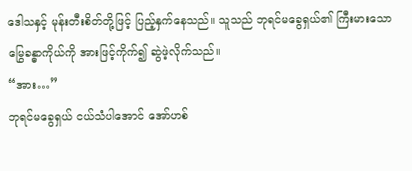ဒေါသနှင့် မုန်းတီးစိတ်တို့ဖြင့် ပြည့်နှက်နေသည်။ သူသည် ဘုရင်မခွေရှယ်၏ ကြီးမားသော မြွေခန္ဓာကိုယ်ကို အားဖြင့်ကိုက်၍ ဆွဲဖဲ့လိုက်သည်။
“အား…”
ဘုရင်မခွေရှယ် ငယ်သံပါအောင် အော်ဟစ်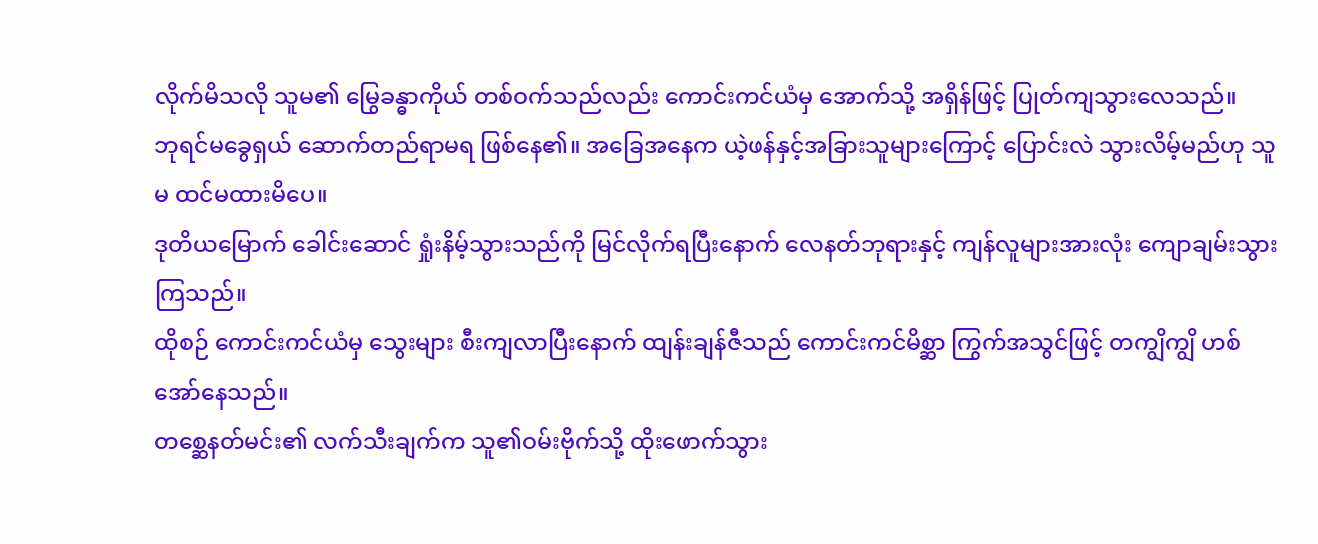လိုက်မိသလို သူမ၏ မြွေခန္ဓာကိုယ် တစ်ဝက်သည်လည်း ကောင်းကင်ယံမှ အောက်သို့ အရှိန်ဖြင့် ပြုတ်ကျသွားလေသည်။
ဘုရင်မခွေရှယ် ဆောက်တည်ရာမရ ဖြစ်နေ၏။ အခြေအနေက ယဲ့ဖန်နှင့်အခြားသူများကြောင့်‌ ပြောင်းလဲ သွားလိမ့်မည်ဟု သူမ ထင်မထားမိပေ။
ဒုတိယမြောက် ခေါင်းဆောင် ရှုံးနိမ့်သွားသည်ကို မြင်လိုက်ရပြီးနောက် လေနတ်ဘုရားနှင့် ကျန်လူများအားလုံး ကျောချမ်းသွားကြသည်။
ထိုစဉ် ကောင်းကင်ယံမှ သွေးများ စီးကျလာပြီးနောက် ထျန်းချန်ဇီသည် ကောင်းကင်မိစ္ဆာ ကြွက်အသွင်ဖြင့် တကျွိကျွိ ဟစ်အော်နေသည်။
တစ္ဆေနတ်မင်း၏ လက်သီးချက်က သူ၏ဝမ်းဗိုက်သို့ ထိုးဖောက်သွား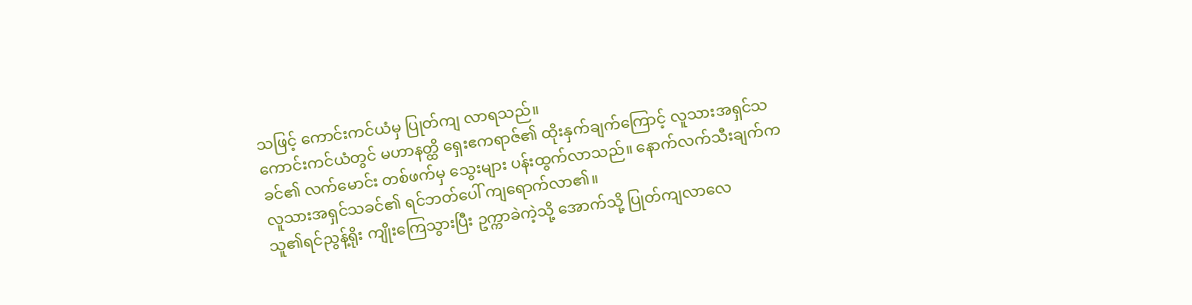သဖြင့် ကောင်းကင်ယံမှ ပြုတ်ကျ လာရသည်။
ကောင်းကင်ယံတွင် မဟာနတ္ထိ ရှေးဧကရာဇ်၏ ထိုးနှက်ချက်ကြောင့် လူသားအရှင်သခင်၏ လက်မောင်း တစ်ဖက်မှ သွေးများ ပန်းထွက်လာသည်။ နောက်လက်သီးချက်က လူသားအရှင်သခင်၏ ရင်ဘတ်ပေါ် ကျရောက်လာ၏။
သူ၏ရင်ညွန့်ရိုး ကျိုးကြေသွားပြီး ဥက္ကာခဲကဲ့သို့ အောက်သို့ ပြုတ်ကျလာလေ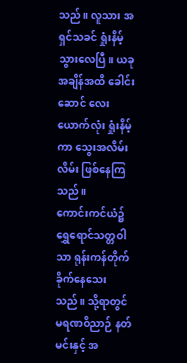သည်။ လူသား အရှင်သခင် ရှုံးနိမ့် သွားလေပြီ။ ယခုအချိန်အထိ ခေါင်းဆောင်‌ လေးယောက်လုံး ရှုံးနိမ့်ကာ သွေးအလိမ်းလိမ်း ဖြစ်နေကြသည်။
ကောင်းကင်ယံ၌ ရွှေရောင်သတ္တဝါသာ ရုန်းကန်တိုက်ခိုက်နေသေးသည်။ သို့ရာတွင် မရဏဝိညာဉ် နတ်မင်းနှင့် အ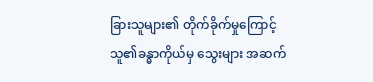ခြားသူများ၏ တိုက်ခိုက်မှုကြောင့် သူ၏ခန္ဓာကိုယ်မှ သွေးများ အဆက်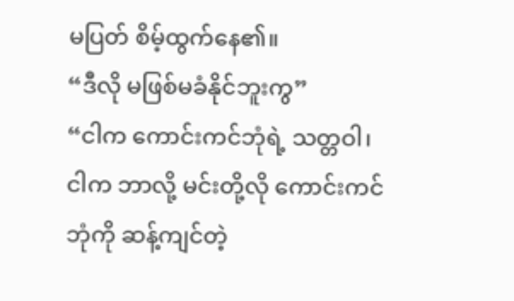မပြတ် စိမ့်ထွက်နေ၏။
“ဒီလို မဖြစ်မခံနိုင်ဘူးကွ”
“ငါက ကောင်းကင်ဘုံရဲ့ သတ္တဝါ၊ ငါက ဘာလို့ မင်းတို့လို ကောင်းကင်ဘုံကို ဆန့်ကျင်တဲ့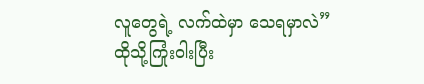လူတွေရဲ့ လက်ထဲမှာ သေရမှာလဲ”
ထိုသို့ကြုံးဝါးပြီး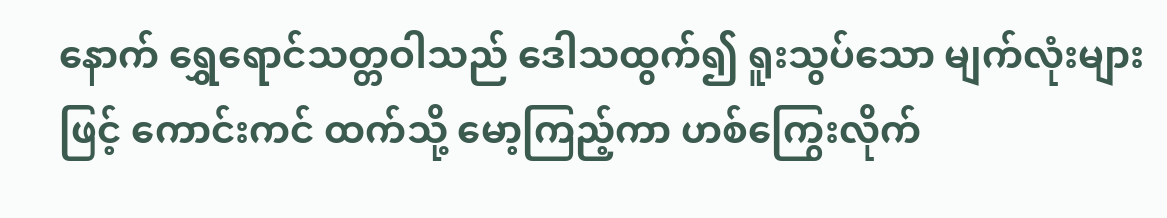နောက် ရွှေရောင်သတ္တဝါသည် ဒေါသထွက်၍ ရူးသွပ်သော မျက်လုံးများဖြင့် ကောင်းကင် ထက်သို့ မော့ကြည့်ကာ ဟစ်ကြွေးလိုက်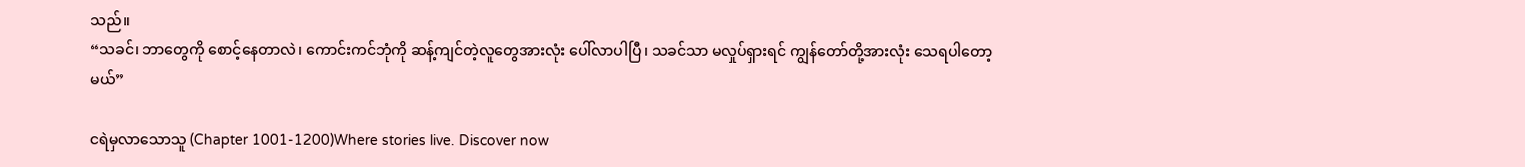သည်။
“သခင်၊ ဘာတွေကို စောင့်နေတာလဲ၊ ကောင်းကင်ဘုံကို ဆန့်ကျင်တဲ့လူတွေအားလုံး ပေါ်လာပါပြီ၊ သခင်သာ မလှုပ်ရှားရင် ကျွန်တော်တို့အားလုံး သေရပါတော့မယ်”

ငရဲမှလာသောသူ (Chapter 1001-1200)Where stories live. Discover now